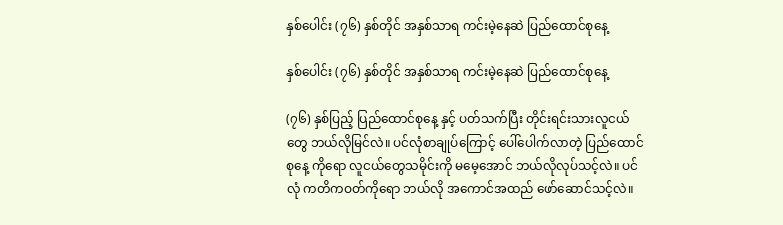နှစ်ပေါင်း (၇၆) နှစ်တိုင် အနှစ်သာရ ကင်းမဲ့နေဆဲ ပြည်ထောင်စုနေ့

နှစ်ပေါင်း (၇၆) နှစ်တိုင် အနှစ်သာရ ကင်းမဲ့နေဆဲ ပြည်ထောင်စုနေ့

(၇၆) နှစ်ပြည့် ပြည်ထောင်စုနေ့ နှင့် ပတ်သက်ပြီး တိုင်းရင်းသားလူငယ်တွေ ဘယ်လိုမြင်လဲ။ ပင်လုံစာချုပ်ကြောင့် ပေါ်ပေါက်လာတဲ့ ပြည်ထောင်စုနေ့ ကိုရော လူငယ်တွေသမိုင်းကို မမေ့အောင် ဘယ်လိုလုပ်သင့်လဲ။ ပင်လုံ ကတိကဝတ်ကိုရော ဘယ်လို အကောင်အထည် ဖော်ဆောင်သင့်လဲ။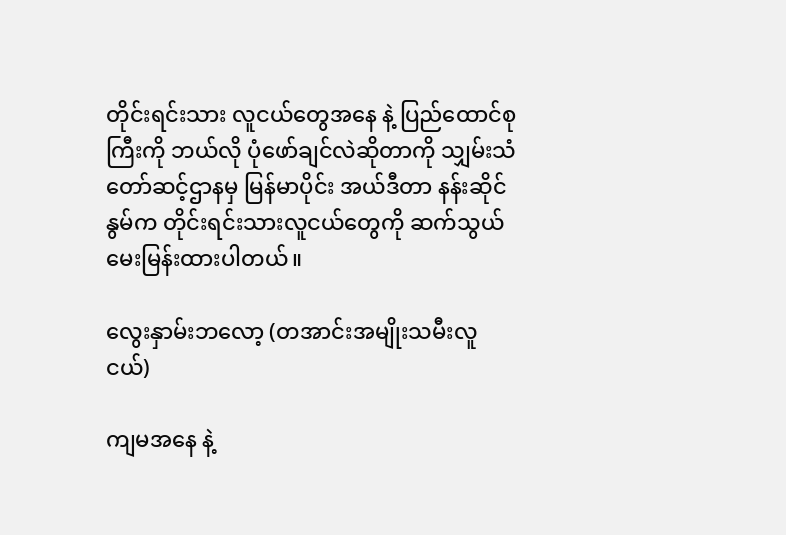တိုင်းရင်းသား လူငယ်တွေအနေ နဲ့ ပြည်ထောင်စုကြီးကို ဘယ်လို ပုံဖော်ချင်လဲဆိုတာကို သျှမ်းသံတော်ဆင့်ဌာနမှ မြန်မာပိုင်း အယ်ဒီတာ နန်းဆိုင်နွမ်က တိုင်းရင်းသားလူငယ်တွေကို ဆက်သွယ် မေးမြန်းထားပါတယ်။

လွေးနှာမ်းဘလော့ (တအာင်းအမျိုးသမီးလူငယ်)

ကျမအနေ နဲ့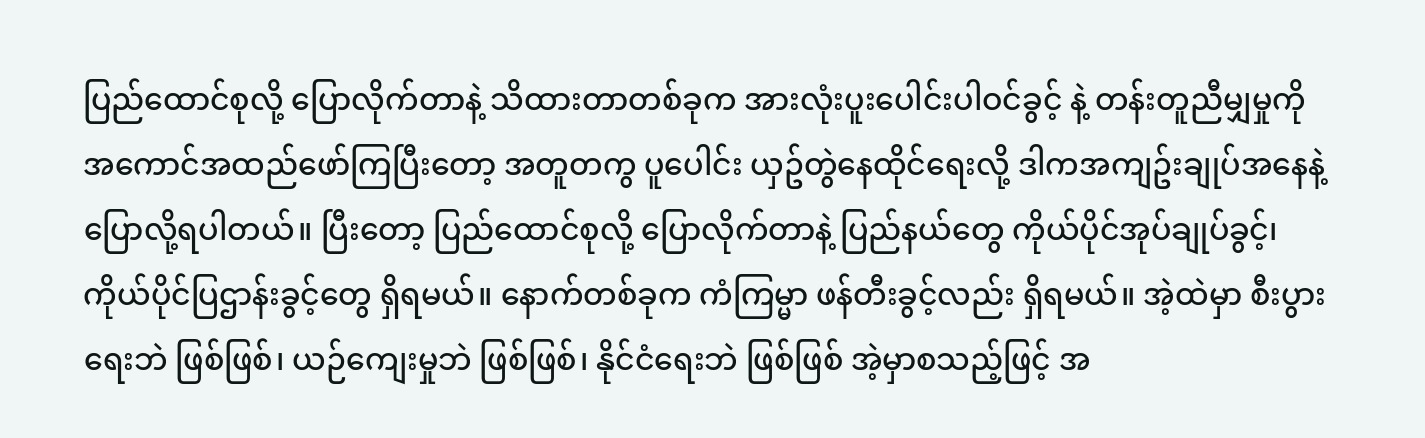ပြည်ထောင်စုလို့ ပြောလိုက်တာနဲ့ သိထားတာတစ်ခုက အားလုံးပူးပေါင်းပါဝင်ခွင့် နဲ့ တန်းတူညီမျှမှုကို အကောင်အထည်ဖော်ကြပြီးတော့ အတူတကွ ပူပေါင်း ယှဥ်တွဲနေထိုင်ရေးလို့ ဒါကအကျဥ်းချုပ်အနေနဲ့ ပြောလို့ရပါတယ်။ ပြီးတော့ ပြည်ထောင်စုလို့ ပြောလိုက်တာနဲ့ ပြည်နယ်တွေ ကိုယ်ပိုင်အုပ်ချုပ်ခွင့်၊ ကိုယ်ပိုင်ပြဌာန်းခွင့်တွေ ရှိရမယ်။ နောက်တစ်ခုက ကံကြမ္မာ ဖန်တီးခွင့်လည်း ရှိရမယ်။ အဲ့ထဲမှာ စီးပွားရေးဘဲ ဖြစ်ဖြစ်၊ ယဉ်ကျေးမှုဘဲ ဖြစ်ဖြစ်၊ နိုင်ငံရေးဘဲ ဖြစ်ဖြစ် အဲ့မှာစသည့်ဖြင့် အ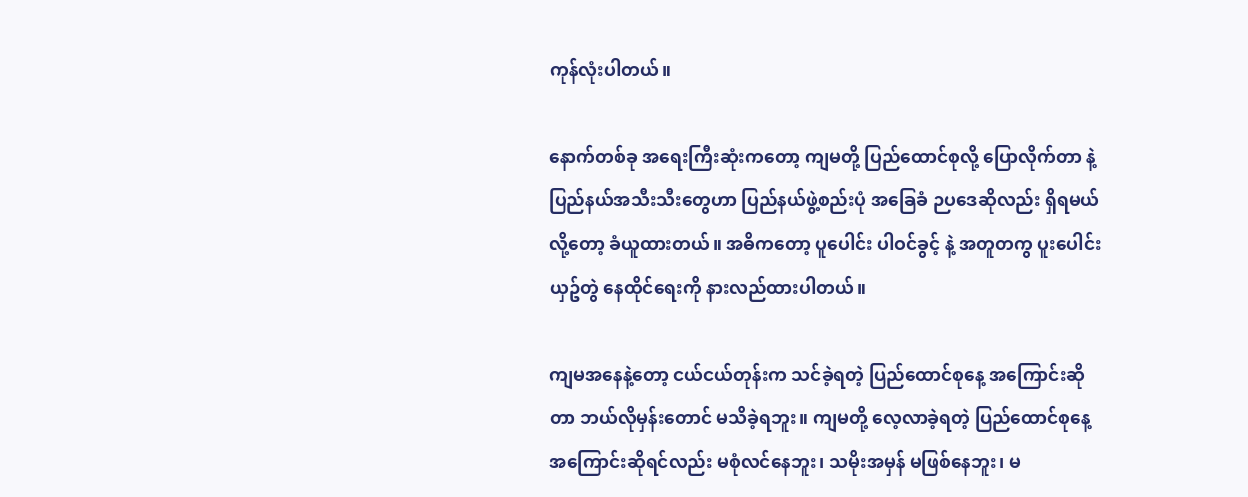ကုန်လုံးပါတယ်။

နောက်တစ်ခု အရေးကြီးဆုံးကတော့ ကျမတို့ ပြည်ထောင်စုလို့ ပြောလိုက်တာ နဲ့ ပြည်နယ်အသီးသီးတွေဟာ ပြည်နယ်ဖွဲ့စည်းပုံ အခြေခံ ဉပဒေဆိုလည်း ရှိရမယ်လို့တော့ ခံယူထားတယ်။ အဓိကတော့ ပူပေါင်း ပါဝင်ခွင့် နဲ့ အတူတကွ ပူးပေါင်းယှဥ်တွဲ နေထိုင်ရေးကို နားလည်ထားပါတယ်။

ကျမအနေနဲ့တော့ ငယ်ငယ်တုန်းက သင်ခဲ့ရတဲ့ ပြည်ထောင်စုနေ့ အကြောင်းဆိုတာ ဘယ်လိုမှန်းတောင် မသိခဲ့ရဘူး။ ကျမတို့ လေ့လာခဲ့ရတဲ့ ပြည်ထောင်စုနေ့ အကြောင်းဆိုရင်လည်း မစုံလင်နေဘူး၊ သမိုးအမှန် မဖြစ်နေဘူး၊ မ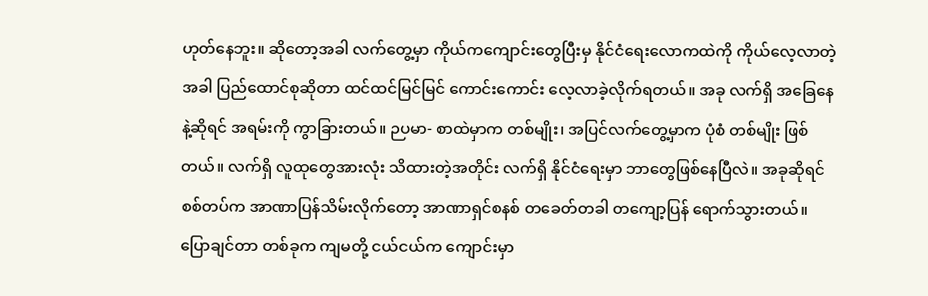ဟုတ်နေဘူး။ ဆိုတော့အခါ လက်တွေ့မှာ ကိုယ်ကကျောင်းတွေပြီးမှ နိုင်ငံရေးလောကထဲကို ကိုယ်လေ့လာတဲ့အခါ ပြည်ထောင်စုဆိုတာ ထင်ထင်မြင်မြင် ကောင်းကောင်း လေ့လာခဲ့လိုက်ရတယ်။ အခု လက်ရှိ အခြေနေနဲ့ဆိုရင် အရမ်းကို ကွာခြားတယ်။ ဉပမာ- စာထဲမှာက တစ်မျိုး၊ အပြင်လက်တွေ့မှာက ပုံစံ တစ်မျိုး ဖြစ်တယ်။ လက်ရှိ လူထုတွေအားလုံး သိထားတဲ့အတိုင်း လက်ရှိ နိုင်ငံရေးမှာ ဘာတွေဖြစ်နေပြီလဲ။ အခုဆိုရင် စစ်တပ်က အာဏာပြန်သိမ်းလိုက်တော့ အာဏာရှင်စနစ် တခေတ်တခါ တကျော့ပြန် ရောက်သွားတယ်။ ပြောချင်တာ တစ်ခုက ကျမတို့ ငယ်ငယ်က ကျောင်းမှာ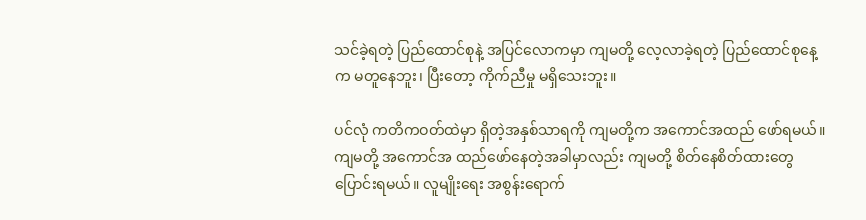သင်ခဲ့ရတဲ့ ပြည်ထောင်စုနဲ့ အပြင်လောကမှာ ကျမတို့ လေ့လာခဲ့ရတဲ့ ပြည်ထောင်စုနေ့က မတူနေဘူး၊ ပြီးတော့ ကိုက်ညီမှု မရှိသေးဘူး။

ပင်လုံ ကတိကဝတ်ထဲမှာ ရှိတဲ့အနှစ်သာရကို ကျမတို့က အကောင်အထည် ဖော်ရမယ်။ ကျမတို့ အကောင်အ ထည်ဖော်နေတဲ့အခါမှာလည်း ကျမတို့ စိတ်နေစိတ်ထားတွေ ပြောင်းရမယ်။ လူမျိုးရေး အစွန်းရောက်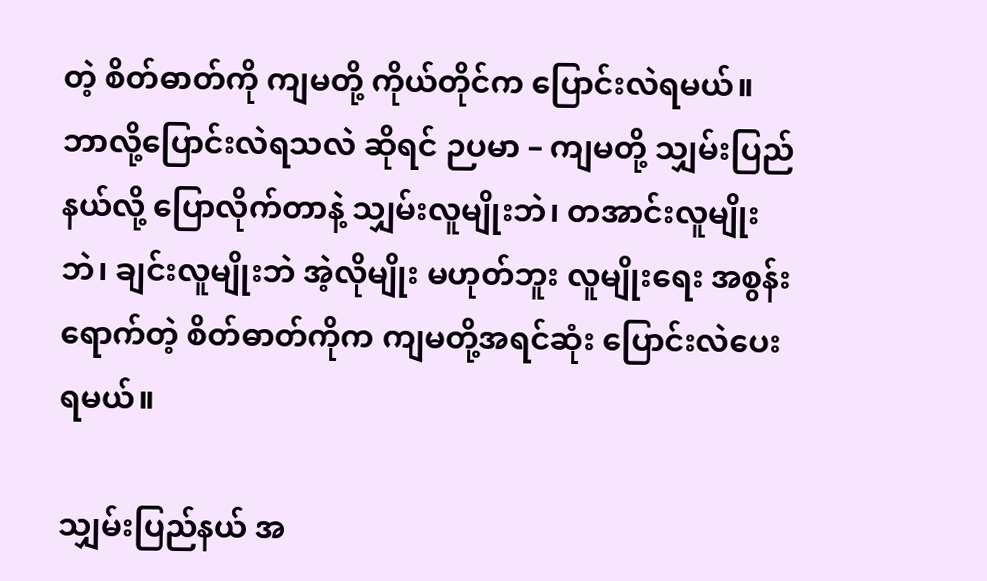တဲ့ စိတ်ဓာတ်ကို ကျမတို့ ကိုယ်တိုင်က ပြောင်းလဲရမယ်။ ဘာလို့ပြောင်းလဲရသလဲ ဆိုရင် ဉပမာ – ကျမတို့ သျှမ်းပြည်နယ်လို့ ပြောလိုက်တာနဲ့ သျှမ်းလူမျိုးဘဲ၊ တအာင်းလူမျိုးဘဲ၊ ချင်းလူမျိုးဘဲ အဲ့လိုမျိုး မဟုတ်ဘူး လူမျိုးရေး အစွန်းရောက်တဲ့ စိတ်ဓာတ်ကိုက ကျမတို့အရင်ဆုံး ပြောင်းလဲပေးရမယ်။

သျှမ်းပြည်နယ် အ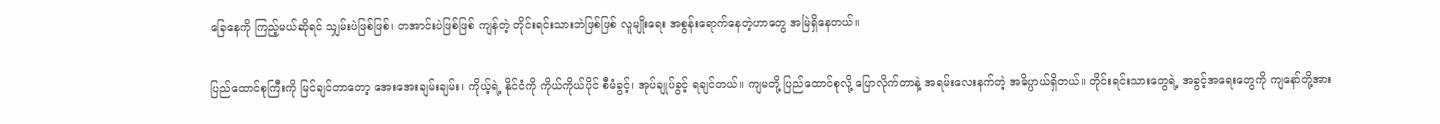ခြေနေကို ကြည့်မယ်ဆိုရင် သျှမ်းပဲဖြစ်ဖြစ်၊ တအာင်းပဲဖြစ်ဖြစ် ကျန်တဲ့ တိုင်းရင်းသားဘဲဖြစ်ဖြစ် လူမျိုးရေး အစွန်းရောက်နေတဲ့ဟာတွေ အမြဲရှိနေတယ်။

ပြည်ထောင်စုကြီးကို မြင်ချင်တာတော့ အေးအေးချမ်းချမ်း၊ ကိုယ့်ရဲ့ နိုင်ငံကို ကိုယ်ကိုယ်ပိုင် စီမံခွင့်၊ အုပ်ချုပ်ခွင့် ရချင်တယ်။ ကျမတို့ ပြည်ထောင်စုလို့ ပြောလိုက်တာနဲ့ အရမ်းလေးနက်တဲ့ အဓိပ္ပာယ်ရှိတယ်။ တိုင်းရင်းသားတွေရဲ့ အခွင့်အရေးတွေကို ကျနော်တို့အား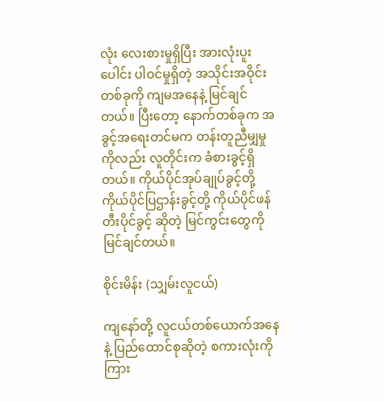လုံး လေးစားမှုရှိပြီး အားလုံးပူးပေါင်း ပါဝင်မှုရှိတဲ့ အသိုင်းအဝိုင်းတစ်ခုကို ကျမအနေနဲ့ မြင်ချင်တယ်။ ပြီးတော့ နောက်တစ်ခုက အခွင့်အရေးတင်မက တန်းတူညီမျှမှုကိုလည်း လူတိုင်းက ခံစားခွင့်ရှိတယ်။ ကိုယ်ပိုင်အုပ်ချုပ်ခွင့်တို့ ကိုယ်ပိုင်ပြဌာန်းခွင့်တို့ ကိုယ်ပိုင်ဖန်တီးပိုင်ခွင့် ဆိုတဲ့ မြင်ကွင်းတွေကို မြင်ချင်တယ်။

စိုင်းမိန်း (သျှမ်းလူငယ်)

ကျနော်တို့ လူငယ်တစ်ယောက်အနေ နဲ့ ပြည်ထောင်စုဆိုတဲ့ စကားလုံးကို ကြား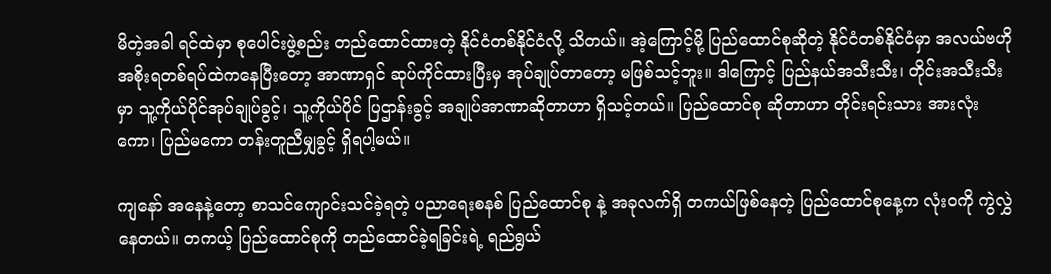မိတဲ့အခါ ရင်ထဲမှာ စုပေါင်းဖွဲ့စည်း တည်ထောင်ထားတဲ့ နိုင်ငံတစ်နိုင်ငံလို့ သိတယ်။ အဲ့ကြောင့်မို့ ပြည်ထောင်စုဆိုတဲ့ နိုင်ငံတစ်နိုင်ငံမှာ အလယ်ဗဟို အစိုးရတစ်ရပ်ထဲကနေပြီးတော့ အာဏာရှင် ဆုပ်ကိုင်ထားပြီးမှ အုပ်ချုပ်တာတော့ မဖြစ်သင့်ဘူး။ ဒါကြောင့် ပြည်နယ်အသီးသီး၊ တိုင်းအသီးသီးမှာ သူ့ကိုယ်ပိုင်အုပ်ချုပ်ခွင့်၊ သူ့ကိုယ်ပိုင် ပြဌာန်းခွင့် အချုပ်အာဏာဆိုတာဟာ ရှိသင့်တယ်။ ပြည်ထောင်စု ဆိုတာဟာ တိုင်းရင်းသား အားလုံးကော၊ ပြည်မကော တန်းတူညီမျှခွင့် ရှိရပါ့မယ်။

ကျနော် အနေနဲ့တော့ စာသင်ကျောင်းသင်ခဲ့ရတဲ့ ပညာရေးစနစ် ပြည်ထောင်စု နဲ့ အခုလက်ရှိ တကယ်ဖြစ်နေတဲ့ ပြည်ထောင်စုနေ့က လုံးဝကို ကွဲလွှဲနေတယ်။ တကယ့် ပြည်ထောင်စုကို တည်ထောင်ခဲ့ရခြင်းရဲ့ ရည်ရွယ်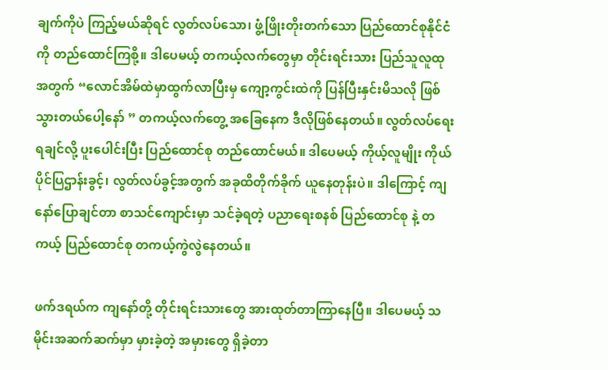ချက်ကိုပဲ ကြည့်မယ်ဆိုရင် လွတ်လပ်သော၊ ဖွံ့ဖြိုးတိုးတက်သော ပြည်ထောင်စုနိုင်ငံကို တည်ထောင်ကြစို့။ ဒါပေမယ့် တကယ့်လက်တွေမှာ တိုင်းရင်းသား ပြည်သူလူထုအတွက် “လောင်အိမ်ထဲမှာထွက်လာပြီးမှ ကျော့ကွင်းထဲကို ပြန်ပြီးနှင်းမိသလို ဖြစ်သွားတယ်ပေါ့နော် ” တကယ့်လက်တွေ့ အခြေနေက ဒီလိုဖြစ်နေတယ်။ လွတ်လပ်ရေးရချင်လို့ ပူးပေါင်းပြီး ပြည်ထောင်စု တည်ထောင်မယ်။ ဒါပေမယ့် ကိုယ့်လူမျိုး ကိုယ်ပိုင်ပြဌာန်းခွင့်၊ လွတ်လပ်ခွင့်အတွက် အခုထိတိုက်ခိုက် ယူနေတုန်းပဲ။ ဒါကြောင့် ကျနော်ပြောချင်တာ စာသင်ကျောင်းမှာ သင်ခဲ့ရတဲ့ ပညာရေးစနစ် ပြည်ထောင်စု နဲ့ တကယ့် ပြည်ထောင်စု တကယ့်ကွဲလွဲနေတယ်။

ဖက်ဒရယ်က ကျနော်တို့ တိုင်းရင်းသားတွေ အားထုတ်တာကြာနေပြီ။ ဒါပေမယ့် သမိုင်းအဆက်ဆက်မှာ မှားခဲ့တဲ့ အမှားတွေ ရှိခဲ့တာ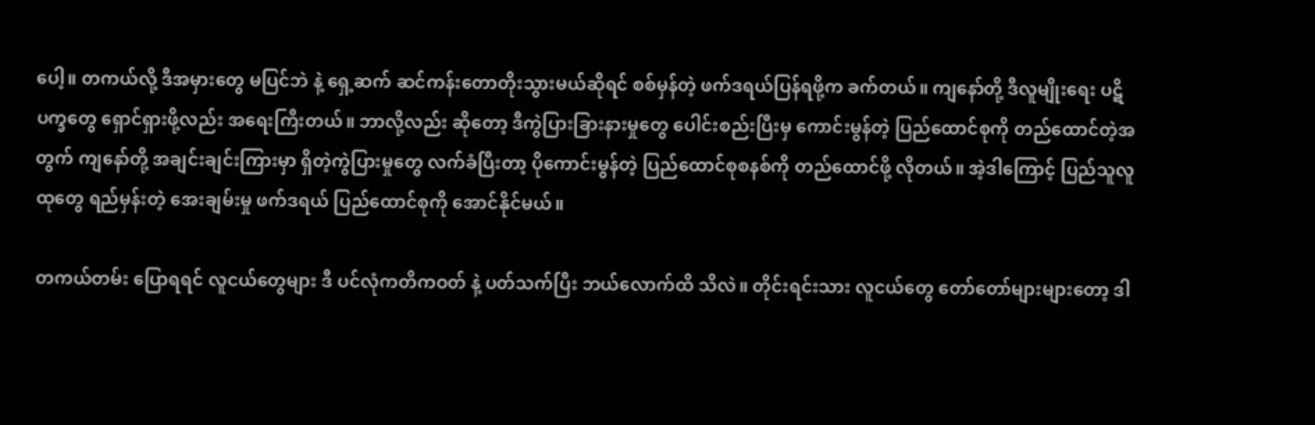ပေါ့။ တကယ်လို့ ဒီအမှားတွေ မပြင်ဘဲ နဲ့ ရှေ့ဆက် ဆင်ကန်းတောတိုးသွားမယ်ဆိုရင် စစ်မှန်တဲ့ ဖက်ဒရယ်ပြန်ရဖို့က ခက်တယ်။ ကျနော်တို့ ဒီလူမျိုးရေး ပဋိပက္ခတွေ ရှောင်ရှားဖို့လည်း အရေးကြီးတယ်။ ဘာလို့လည်း ဆိုတော့ ဒီကွဲပြားခြားနားမှုတွေ ပေါင်းစည်းပြီးမှ ကောင်းမွန်တဲ့ ပြည်ထောင်စုကို တည်ထောင်တဲ့အတွက် ကျနော်တို့ အချင်းချင်းကြားမှာ ရှိတဲ့ကွဲပြားမှုတွေ လက်ခံပြီးတာ့ ပိုကောင်းမွန်တဲ့ ပြည်ထောင်စုစနစ်ကို တည်ထောင်ဖို့ လိုတယ်။ အဲ့ဒါကြောင့် ပြည်သူလူထုတွေ ရည်မှန်းတဲ့ အေးချမ်းမှု ဖက်ဒရယ် ပြည်ထောင်စုကို အောင်နိုင်မယ်။

တကယ်တမ်း ပြောရရင် လူငယ်တွေများ ဒီ ပင်လုံကတိကဝတ် နဲ့ ပတ်သက်ပြီး ဘယ်လောက်ထိ သိလဲ။ တိုင်းရင်းသား လူငယ်တွေ တော်တော်များများတော့ ဒါ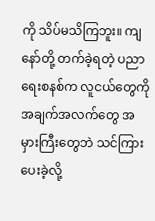ကို သိပ်မသိကြဘူး။ ကျနော်တို့ တက်ခဲ့ရတဲ့ ပညာရေးစနစ်က လူငယ်တွေကို အချက်အလက်တွေ အမှားကြီးတွေဘဲ သင်ကြားပေးခဲ့လို့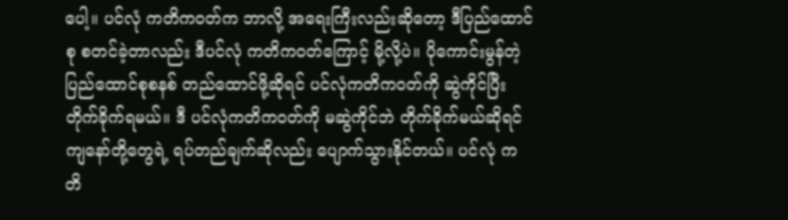ပေါ့။ ပင်လုံ ကတိကဝတ်က ဘာလို့ အရေးကြီးလည်းဆိုတော့ ဒီပြည်ထောင်စု စတင်ခဲ့တာလည်း ဒီပင်လုံ ကတိကဝတ်ကြောင့် မို့လို့ပဲ။ ပိုကောင်းမွန်တဲ့ ပြည်ထောင်စုစနစ် တည်ထောင်ဖို့ဆိုရင် ပင်လုံကတိကဝတ်ကို ဆွဲကိုင်ပြီး တိုက်ခိုက်ရမယ်။ ဒီ ပင်လုံကတိကဝတ်ကို မဆွဲကိုင်ဘဲ တိုက်ခိုက်မယ်ဆိုရင် ကျနော်တို့တွေရဲ့ ရပ်တည်ချက်ဆိုလည်း ပျောက်သွားနိုင်တယ်။ ပင်လုံ ကတိ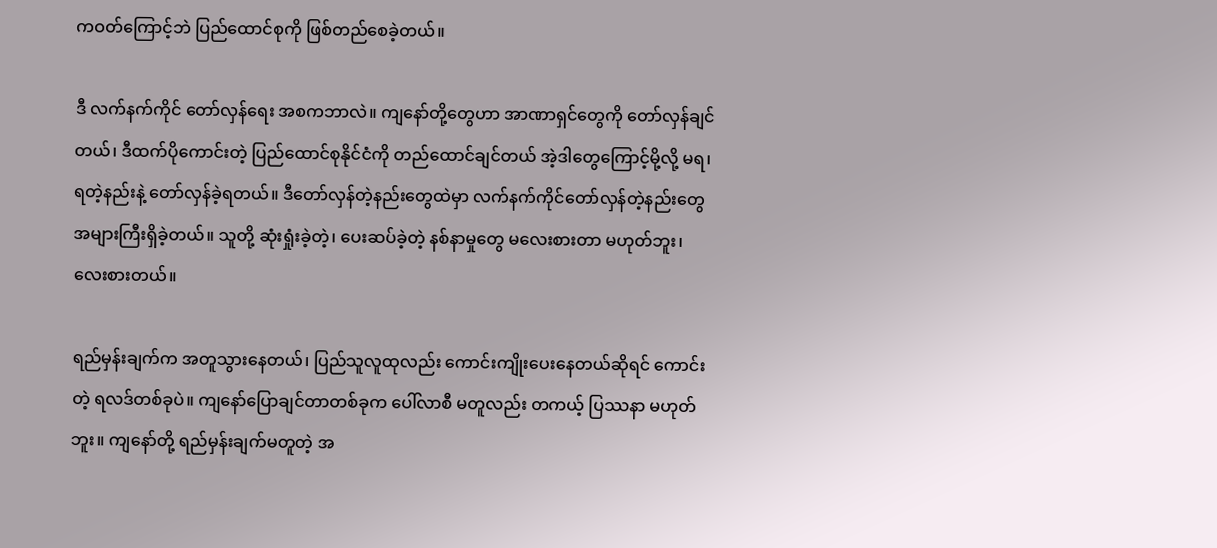ကဝတ်ကြောင့်ဘဲ ပြည်ထောင်စုကို ဖြစ်တည်စေခဲ့တယ်။

ဒီ လက်နက်ကိုင် တော်လှန်ရေး အစကဘာလဲ။ ကျနော်တို့တွေဟာ အာဏာရှင်တွေကို တော်လှန်ချင်တယ်၊ ဒီထက်ပိုကောင်းတဲ့ ပြည်ထောင်စုနိုင်ငံကို တည်ထောင်ချင်တယ် အဲ့ဒါတွေကြောင့်မို့လို့ မရ၊ ရတဲ့နည်းနဲ့ တော်လှန်ခဲ့ရတယ်။ ဒီတော်လှန်တဲ့နည်းတွေထဲမှာ လက်နက်ကိုင်တော်လှန်တဲ့နည်းတွေ အများကြီးရှိခဲ့တယ်။ သူတို့ ဆုံးရှုံးခဲ့တဲ့၊ ပေးဆပ်ခဲ့တဲ့ နစ်နာမှုတွေ မလေးစားတာ မဟုတ်ဘူး၊ လေးစားတယ်။

ရည်မှန်းချက်က အတူသွားနေတယ်၊ ပြည်သူလူထုလည်း ကောင်းကျိုးပေးနေတယ်ဆိုရင် ကောင်းတဲ့ ရလဒ်တစ်ခုပဲ။ ကျနော်ပြောချင်တာတစ်ခုက ပေါ်လာစီ မတူလည်း တကယ့် ပြဿနာ မဟုတ်ဘူး။ ကျနော်တို့ ရည်မှန်းချက်မတူတဲ့ အ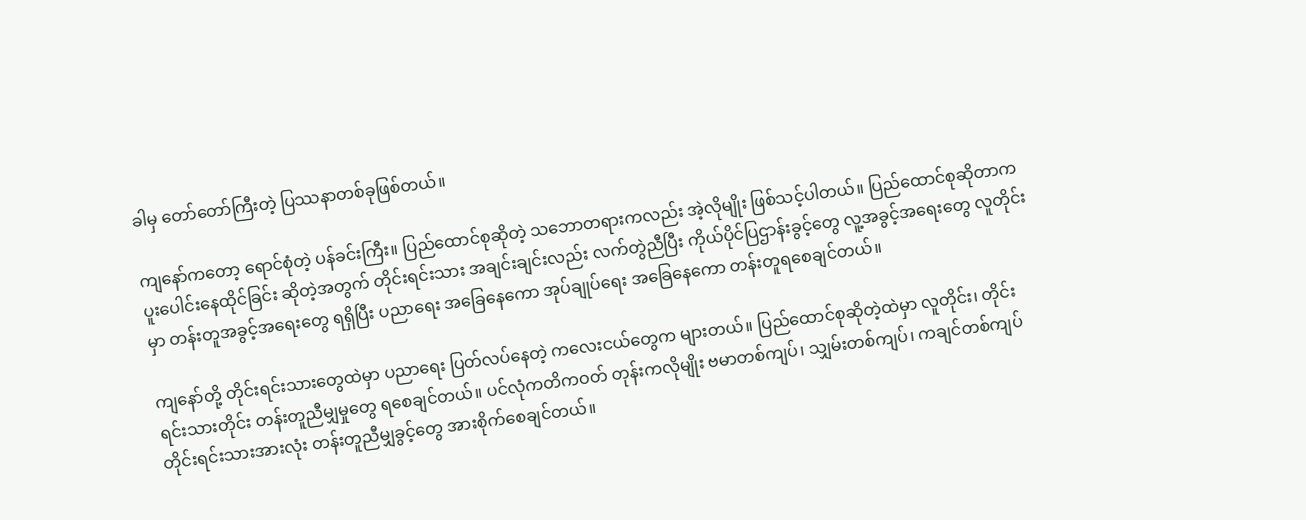ခါမှ တော်တော်ကြီးတဲ့ ပြဿနာတစ်ခုဖြစ်တယ်။

ကျနော်ကတော့ ရောင်စုံတဲ့ ပန်ခင်းကြီး။ ပြည်ထောင်စုဆိုတဲ့ သဘောတရားကလည်း အဲ့လိုမျိုး ဖြစ်သင့်ပါတယ်။ ပြည်ထောင်စုဆိုတာက ပူးပေါင်းနေထိုင်ခြင်း ဆိုတဲ့အတွက် တိုင်းရင်းသား အချင်းချင်းလည်း လက်တွဲညီပြီး ကိုယ်ပိုင်ပြဌာန်းခွင့်တွေ လူ့အခွင့်အရေးတွေ လူတိုင်းမှာ တန်းတူအခွင့်အရေးတွေ ရရှိပြီး ပညာရေး အခြေနေကော အုပ်ချုပ်ရေး အခြေနေကော တန်းတူရစေချင်တယ်။

ကျနော်တို့ တိုင်းရင်းသားတွေထဲမှာ ပညာရေး ပြတ်လပ်နေတဲ့ ကလေးငယ်တွေက များတယ်။ ပြည်ထောင်စုဆိုတဲ့ထဲမှာ လူတိုင်း၊ တိုင်းရင်းသားတိုင်း တန်းတူညီမျှမှုတွေ ရစေချင်တယ်။ ပင်လုံကတိကဝတ် တုန်းကလိုမျိုး ဗမာတစ်ကျပ်၊ သျှမ်းတစ်ကျပ်၊ ကချင်တစ်ကျပ် တိုင်းရင်းသားအားလုံး တန်းတူညီမျှခွင့်တွေ အားစိုက်စေချင်တယ်။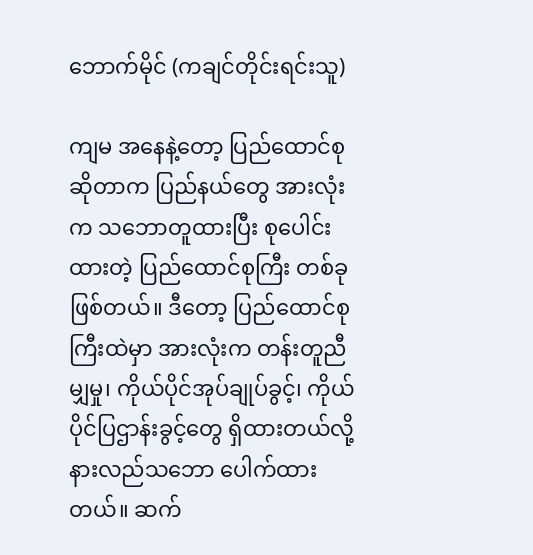ဘောက်မိုင် (ကချင်တိုင်းရင်းသူ)

ကျမ အနေနဲ့တော့ ပြည်ထောင်စု ဆိုတာက ပြည်နယ်တွေ အားလုံးက သဘောတူထားပြီး စုပေါင်းထားတဲ့ ပြည်ထောင်စုကြီး တစ်ခုဖြစ်တယ်။ ဒီတော့ ပြည်ထောင်စုကြီးထဲမှာ အားလုံးက တန်းတူညီမျှမှု၊ ကိုယ်ပိုင်အုပ်ချုပ်ခွင့်၊ ကိုယ်ပိုင်ပြဌာန်းခွင့်တွေ ရှိထားတယ်လို့ နားလည်သဘော ပေါက်ထားတယ်။ ဆက်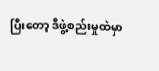ပြီးတော့ ဒီဖွဲ့စည်းမှုထဲမှာ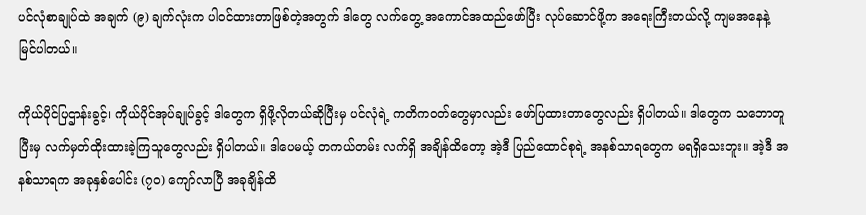ပင်လုံစာချုပ်ထဲ အချက် (၉) ချက်လုံးက ပါဝင်ထားတာဖြစ်တဲ့အတွက် ဒါတွေ လက်တွေ့ အကောင်အထည်ဖော်ပြီး လုပ်ဆောင်ဖို့က အရေးကြီးတယ်လို့ ကျမအနေနဲ့ မြင်ပါတယ်။

ကိုယ်ပိုင်ပြဌာန်းခွင့်၊ ကိုယ်ပိုင်အုပ်ချုပ်ခွင့် ဒါတွေက ရှိဖို့လိုတယ်ဆိုပြီးမှ ပင်လုံရဲ့ ကတိကဝတ်တွေမှာလည်း ဖော်ပြထားတာတွေလည်း ရှိပါတယ်။ ဒါတွေက သဘောတူပြီးမှ လက်မှတ်ထိုးထားခဲ့ကြသူတွေလည်း ရှိပါတယ်။ ဒါပေမယ့် တကယ်တမ်း လက်ရှိ အချိန်ထိတော့ အဲ့ဒီ ပြည်ထောင်စုရဲ့ အနစ်သာရတွေက မရရှိသေးဘူး။ အဲ့ဒီ အနစ်သာရက အခုနှစ်ပေါင်း (၇၀) ကျော်လာပြီ အခုချိန်ထိ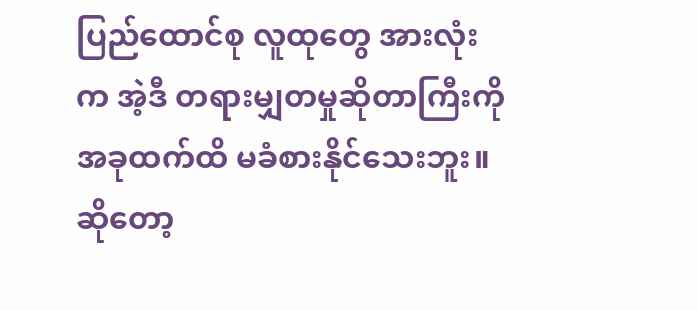ပြည်ထောင်စု လူထုတွေ အားလုံးက အဲ့ဒီ တရားမျှတမှုဆိုတာကြီးကို အခုထက်ထိ မခံစားနိုင်သေးဘူး။ ဆိုတော့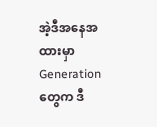အဲ့ဒီအနေအထားမှာ Generation တွေက ဒီ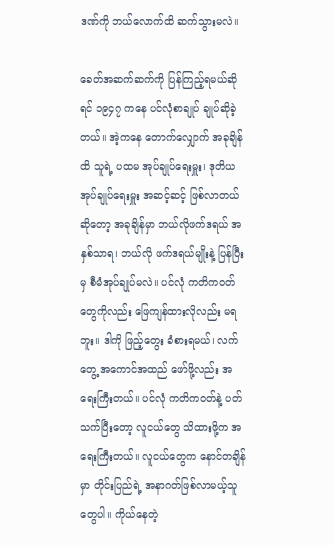ဒဏ်ကို ဘယ်လောက်ထိ ဆက်သွားမလဲ။

ခေတ်အဆက်ဆက်ကို ပြန်ကြည့်ရမယ်ဆိုရင် ၁၉၄၇ ကနေ ပင်လုံစာချုပ် ချုပ်ဆိုခဲ့တယ်။ အဲ့ကနေ တောက်လျှောက် အခုချိန်ထိ သူရဲ့ ပထမ အုပ်ချုပ်ရေးမှူး၊ ဒုတိယ အုပ်ချုပ်ရေးမှူး အဆင့်ဆင့် ဖြစ်လာတယ် ဆိုတော့ အခုချိန်မှာ ဘယ်လိုဖက်ဒရယ် အနှစ်သာရ၊ ဘယ်လို ဖက်ဒရယ်မျိုးနဲ့ ပြန်ပြီးမှ စီမံအုပ်ချုပ်မလဲ။ ပင်လုံ ကတိကဝတ်တွေကိုလည်း ဖြေကျန်ထားလိုလည်း မရဘူး။ ဒါကို ဖြည့်တွေး ခံစားရမယ်၊ လက်တွေ့ အကောင်အထည် ဖော်ဖို့လည်း အရေးကြီးတယ်။ ပင်လုံ ကတိကဝတ်နဲ့ ပတ်သက်ပြီးတော့ လူငယ်တွေ သိထားဖို့က အရေးကြီးတယ်။ လူငယ်တွေက နောင်တချိန်မှာ တိုင်းပြည်ရဲ့ အနာဂတ်ဖြစ်လာမယ့်သူတွေပါ။ ကိုယ်နေတဲ့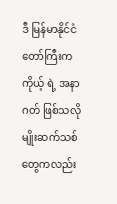ဒီ မြန်မာနိုင်ငံတော်ကြီးက ကိုယ့် ရဲ့ အနာဂတ် ဖြစ်သလို မျိုးဆက်သစ်တွေကလည်း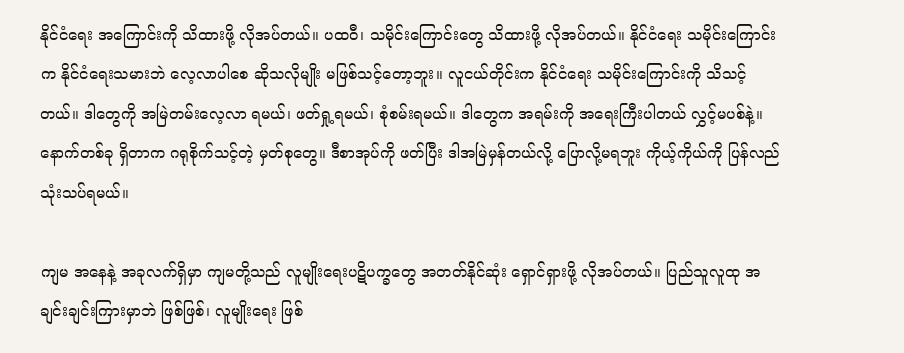နိုင်ငံရေး အကြောင်းကို သိထားဖို့ လိုအပ်တယ်။ ပထဝီ၊ သမိုင်းကြောင်းတွေ သိထားဖို့ လိုအပ်တယ်။ နိုင်ငံရေး သမိုင်းကြောင်းက နိုင်ငံရေးသမားဘဲ လေ့လာပါစေ ဆိုသလိုမျိုး မဖြစ်သင့်တော့ဘူး။ လူငယ်တိုင်းက နိုင်ငံရေး သမိုင်းကြောင်းကို သိသင့်တယ်။ ဒါတွေကို အမြဲတမ်းလေ့လာ ရမယ်၊ ဖတ်ရှု့ရမယ်၊ စုံစမ်းရမယ်။ ဒါတွေက အရမ်းကို အရေးကြီးပါတယ် လွှင့်မပစ်နဲ့။ နောက်တစ်ခု ရှိတာက ဂရုစိုက်သင့်တဲ့ မှတ်စုတွေ။ ဒီစာအုပ်ကို ဖတ်ပြီး ဒါအမြဲမှန်တယ်လို့ ပြောလို့မရဘူး ကိုယ့်ကိုယ်ကို ပြန်လည် သုံးသပ်ရမယ်။

ကျမ အနေနဲ့ အခုလက်ရှိမှာ ကျမတို့သည် လူမျိုးရေးပဋိပက္ခတွေ အတတ်နိုင်ဆုံး ရှောင်ရှားဖို့ လိုအပ်တယ်။ ပြည်သူလူထု အချင်းချင်းကြားမှာဘဲ ဖြစ်ဖြစ်၊ လူမျိုးရေး ဖြစ်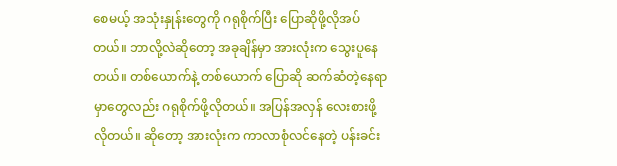စေမယ့် အသုံးနှုန်းတွေကို ဂရုစိုက်ပြီး ပြောဆိုဖို့လိုအပ်တယ်။ ဘာလို့လဲဆိုတော့ အခုချိန်မှာ အားလုံးက သွေးပူနေတယ်။ တစ်ယောက်နဲ့ တစ်ယောက် ပြောဆို ဆက်ဆံတဲ့နေရာမှာတွေလည်း ဂရုစိုက်ဖို့လိုတယ်။ အပြန်အလှန် လေးစားဖို့လိုတယ်။ ဆိုတော့ အားလုံးက ကာလာစုံလင်နေတဲ့ ပန်းခင်း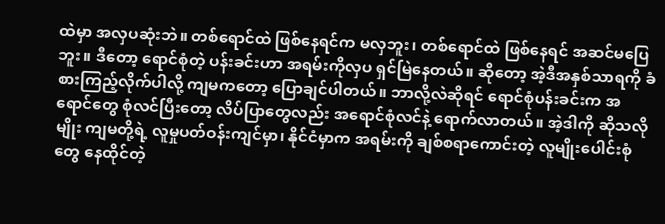ထဲမှာ အလှပဆုံးဘဲ။ တစ်ရောင်ထဲ ဖြစ်နေရင်က မလှဘူး၊ တစ်ရောင်ထဲ ဖြစ်နေရင် အဆင်မပြေဘူး။ ဒီတော့ ရောင်စုံတဲ့ ပန်းခင်းဟာ အရမ်းကိုလှပ ရှင်မြဲနေတယ်။ ဆိုတော့ အဲ့ဒီအနှစ်သာရကို ခံစားကြည့်လိုက်ပါလို့ ကျမကတော့ ပြောချင်ပါတယ်။ ဘာလို့လဲဆိုရင် ရောင်စုံပန်းခင်းက အရောင်တွေ စုံလင်ပြီးတော့ လိပ်ပြာတွေလည်း အရောင်စုံလင်နဲ့ ရောက်လာတယ်။ အဲ့ဒါကို ဆိုသလိုမျိုး ကျမတို့ရဲ့ လူမှုပတ်ဝန်းကျင်မှာ၊ နိုင်ငံမှာက အရမ်းကို ချစ်စရာကောင်းတဲ့ လူမျိုးပေါင်းစုံတွေ နေထိုင်တဲ့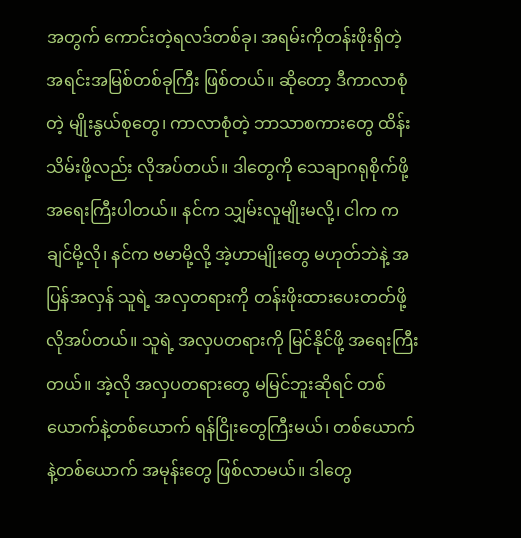အတွက် ကောင်းတဲ့ရလဒ်တစ်ခု၊ အရမ်းကိုတန်းဖိုးရှိတဲ့ အရင်းအမြစ်တစ်ခုကြီး ဖြစ်တယ်။ ဆိုတော့ ဒီကာလာစုံတဲ့ မျိုးနွယ်စုတွေ၊ ကာလာစုံတဲ့ ဘာသာစကားတွေ ထိန်းသိမ်းဖို့လည်း လိုအပ်တယ်။ ဒါတွေကို သေချာဂရုစိုက်ဖို့ အရေးကြီးပါတယ်။ နင်က သျှမ်းလူမျိုးမလို့၊ ငါက ကချင်မို့လို၊ နင်က ဗမာမို့လို့ အဲ့ဟာမျိုးတွေ မဟုတ်ဘဲနဲ့ အပြန်အလှန် သူရဲ့ အလှတရားကို တန်းဖိုးထားပေးတတ်ဖို့လိုအပ်တယ်။ သူရဲ့ အလှပတရားကို မြင်နိုင်ဖို့ အရေးကြီးတယ်။ အဲ့လို အလှပတရားတွေ မမြင်ဘူးဆိုရင် တစ်ယောက်နဲ့တစ်ယောက် ရန်ငြိုးတွေကြီးမယ်၊ တစ်ယောက်နဲ့တစ်ယောက် အမုန်းတွေ ဖြစ်လာမယ်။ ဒါတွေ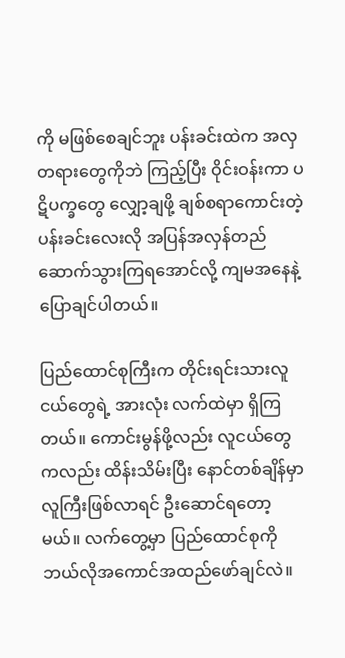ကို မဖြစ်စေချင်ဘူး ပန်းခင်းထဲက အလှတရားတွေကိုဘဲ ကြည့်ပြီး ဝိုင်းဝန်းကာ ပဋိပက္ခတွေ လျှော့ချဖို့ ချစ်စရာကောင်းတဲ့ ပန်းခင်းလေးလို အပြန်အလှန်တည်ဆောက်သွားကြရအောင်လို့ ကျမအနေနဲ့ ပြောချင်ပါတယ်။

ပြည်ထောင်စုကြီးက တိုင်းရင်းသားလူငယ်တွေရဲ့ အားလုံး လက်ထဲမှာ ရှိကြတယ်။ ကောင်းမွန်ဖို့လည်း လူငယ်တွေကလည်း ထိန်းသိမ်းပြီး နောင်တစ်ချိန်မှာ လူကြီးဖြစ်လာရင် ဦးဆောင်ရတော့မယ်။ လက်တွေ့မှာ ပြည်ထောင်စုကို ဘယ်လိုအကောင်အထည်ဖော်ချင်လဲ။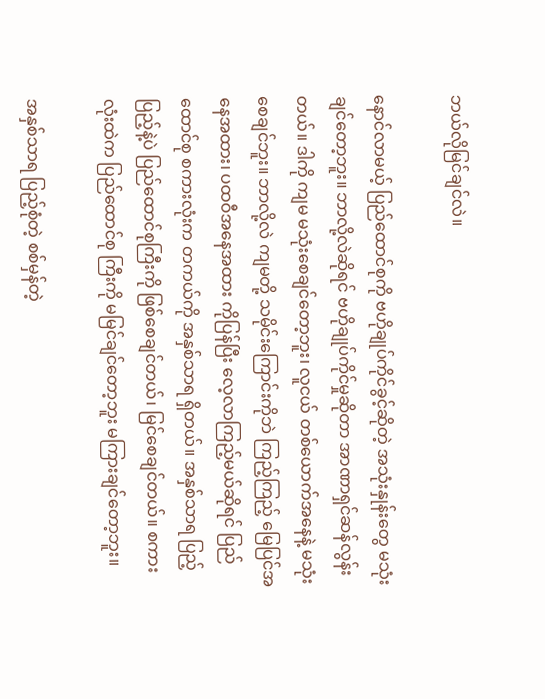ဘယ်လိုမြင်ချင်လဲ။

နောင်လာမယ့် ပြည်ထောင်စုကို ဗဟိုချုပ်ကိုင်ခွင့်ဆိုတဲ့ အသုံးနှုန်းတွေ မသုံးချင်တော့ဘူး။ ဘာလို့လဲဆိုရင် ဗဟိုချုပ်ကိုင်မှုဆိုတာ အာဏာရှင်ဆန်လွန်းတယ်။ ဒါကို ကျမ မသုံးစေချင်တော့ဘူး၊ လူငယ် တစ်ယောက်အနေနဲ့ မသုံးစေချင်ဘူး။ ဘာလို့လဲ ကျမတို့ သမိုင်းကြောင်းကိုဘဲ ကြည့်ကြည့် မြေပြင်အနေအထား၊ ပထဝီအနေအထား ကိုပြန်ပြီး လေ့လာကြည့်မယ်ဆိုရင် ပြည်ထောင်စု စကားလုံးက တကယ်ကို အနှစ်သာရ ရှိတယ်။ အနှစ်သာရ ပြည့်ပြည့်နဲ့ပဲ ပြည်ထောင်စုကြီးကို ဖြစ်စေချင်တယ်၊ မြင်စေချင်တယ်။ စကားလုံးထဲက ပြည်ထောင်စု ကြီးကို မမြင်ချင်တော့ဘူး မကြားချင်တော့ဘူး။

အနှစ်သာရ ပြည့်စုံတဲ့ စစ်မှန်တဲ့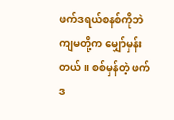ဖက်ဒရယ်စနစ်ကိုဘဲ ကျမတို့က မျှော်မှန်းတယ်။ စစ်မှန်တဲ့ ဖက်ဒ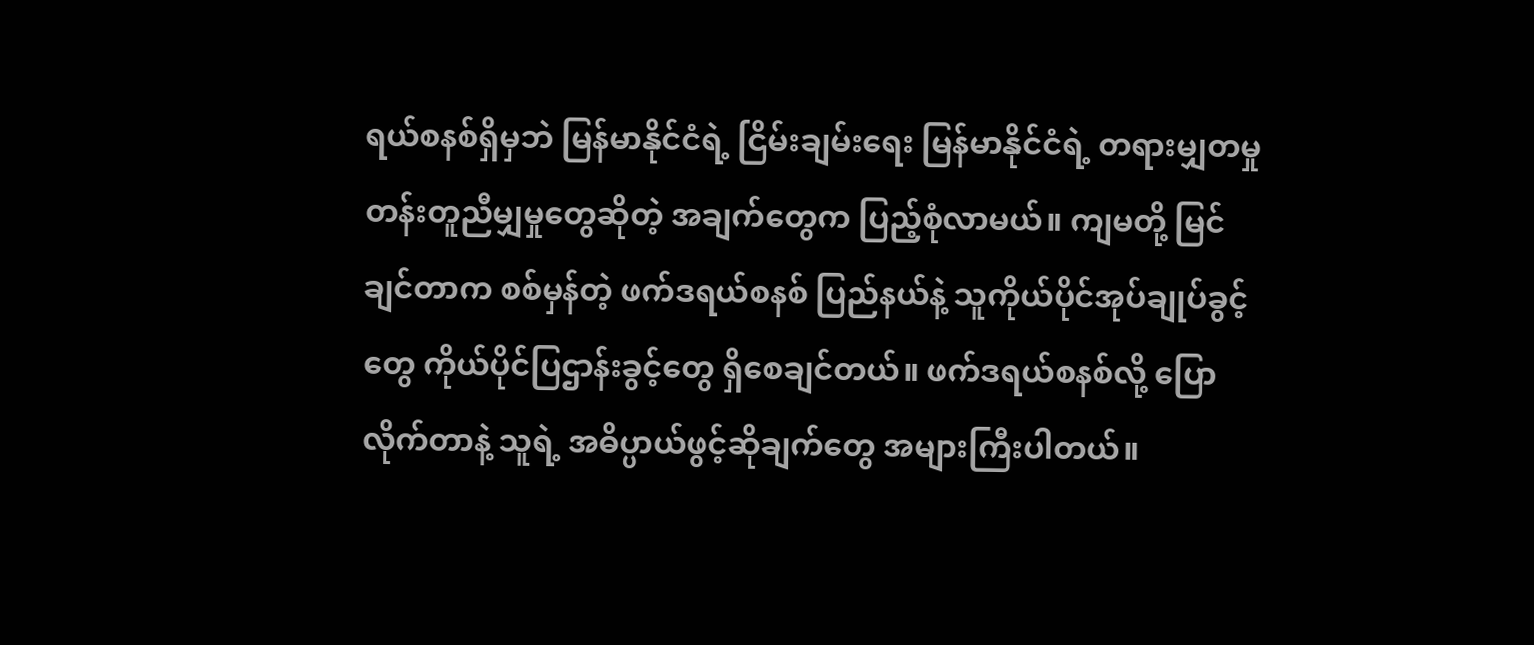ရယ်စနစ်ရှိမှဘဲ မြန်မာနိုင်ငံရဲ့ ငြိမ်းချမ်းရေး မြန်မာနိုင်ငံရဲ့ တရားမျှတမှု တန်းတူညီမျှမှုတွေဆိုတဲ့ အချက်တွေက ပြည့်စုံလာမယ်။ ကျမတို့ မြင်ချင်တာက စစ်မှန်တဲ့ ဖက်ဒရယ်စနစ် ပြည်နယ်နဲ့ သူကိုယ်ပိုင်အုပ်ချုပ်ခွင့်တွေ ကိုယ်ပိုင်ပြဌာန်းခွင့်တွေ ရှိစေချင်တယ်။ ဖက်ဒရယ်စနစ်လို့ ပြောလိုက်တာနဲ့ သူရဲ့ အဓိပ္ပာယ်ဖွင့်ဆိုချက်တွေ အများကြီးပါတယ်။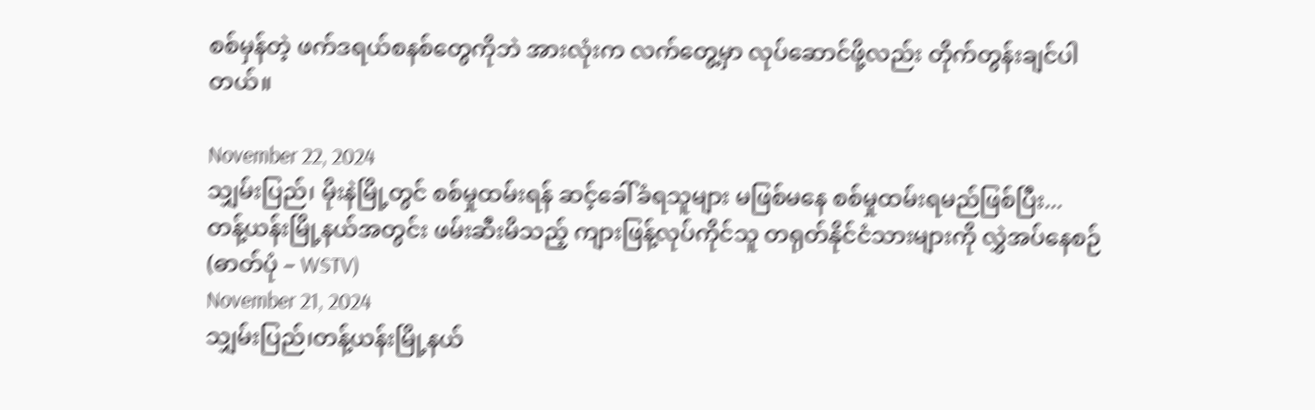စစ်မှန်တဲ့ ဖက်ဒရယ်စနစ်တွေကိုဘဲ အားလုံးက လက်တွေ့မှာ လုပ်ဆောင်ဖို့လည်း တိုက်တွန်းချင်ပါတယ်။

November 22, 2024
သျှမ်းပြည်၊ မိုးနဲမြို့တွင် စစ်မှုထမ်းရန် ဆင့်ခေါ်ခံရသူများ မဖြစ်မနေ စစ်မှုထမ်းရမည်ဖြစ်ပြီး...
တန့်ယန်းမြို့နယ်အတွင်း ဖမ်းဆီးမိသည့် ကျားဖြန့်လုပ်ကိုင်သူ တရုတ်နိုင်ငံသားများကို လွှဲအပ်နေစဉ် (ဓာတ်ပုံ – WSTV)
November 21, 2024
သျှမ်းပြည်၊တန့်ယန်းမြို့နယ်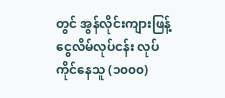တွင် အွန်လိုင်းကျားဖြန့်ငွေလိမ်လုပ်ငန်း လုပ်ကိုင်နေသူ (၁၀၀၀)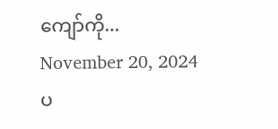ကျော်ကို...
November 20, 2024
ပ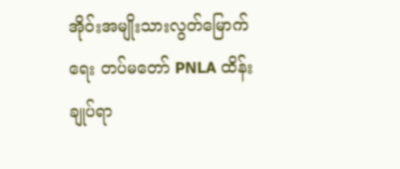အိုဝ်းအမျိုးသားလွတ်မြောက်ရေး တပ်မတော် PNLA ထိန်းချုပ်ရာ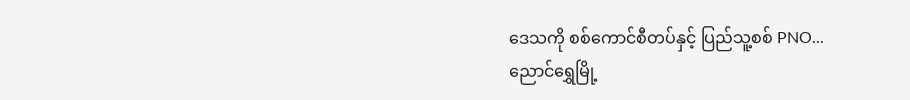ဒေသကို စစ်ကောင်စီတပ်နှင့် ပြည်သူ့စစ် PNO...
ညောင်ရွှေမြို့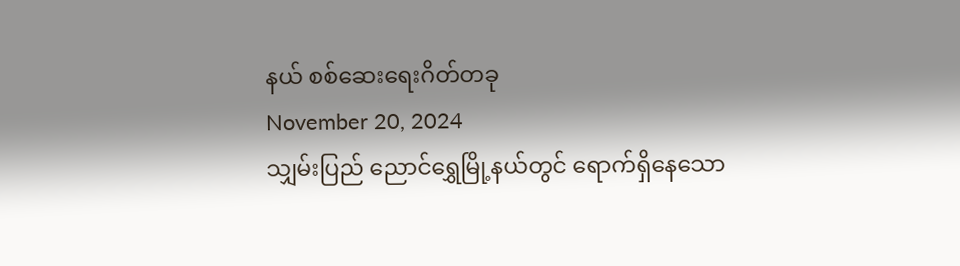နယ် စစ်ဆေးရေးဂိတ်တခု
November 20, 2024
သျှမ်းပြည် ညောင်ရွှေမြို့နယ်တွင် ရောက်ရှိနေသော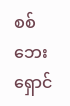စစ်ဘေးရှောင်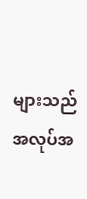များသည် အလုပ်အ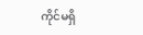ကိုင်မရှိ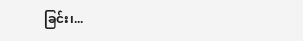ခြင်း၊...